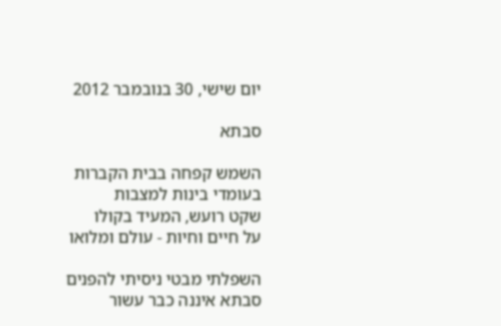יום שישי, 30 בנובמבר 2012

סבתא

השמש קפחה בבית הקברות
בעומדי בינות למצבות
שקט רועש, המעיד בקולו
על חיים וחיות - עולם ומלואו

השפלתי מבטי ניסיתי להפנים
סבתא איננה כבר עשור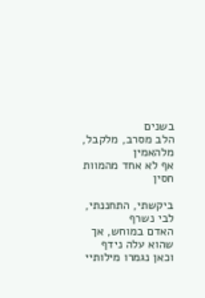בשנים
הלב מסרב, מלקבל, מלהאמין
אף לא אחד מהמוות חסין

ביקשתי, התחננתי, לבי נשרף
האדם במוחש, אך שהוא עלה נידף
וכאן נגמרו מילותיי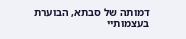דמותה של סבתא, הבוערת בעצמותיי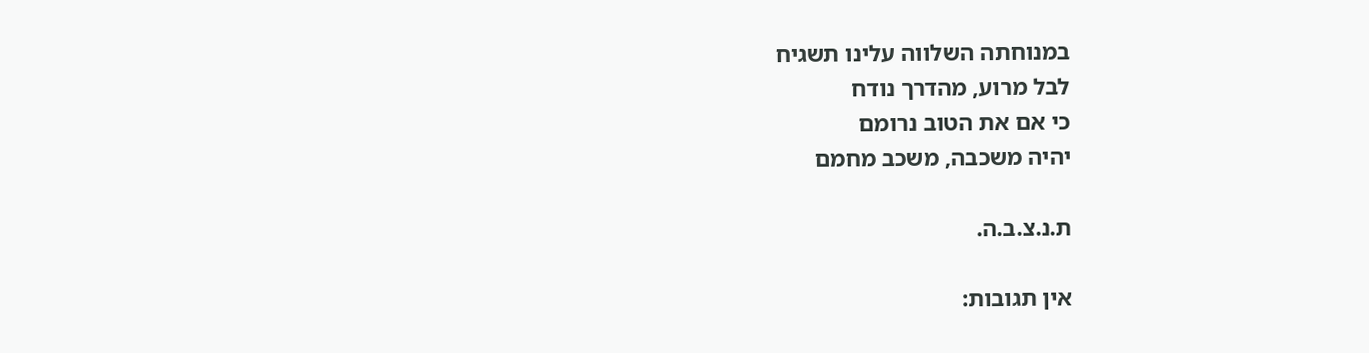במנוחתה השלווה עלינו תשגיח
לבל מרוע, מהדרך נודח
כי אם את הטוב נרומם
יהיה משכבה, משכב מחמם

ת.נ.צ.ב.ה.

אין תגובות: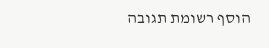הוסף רשומת תגובה